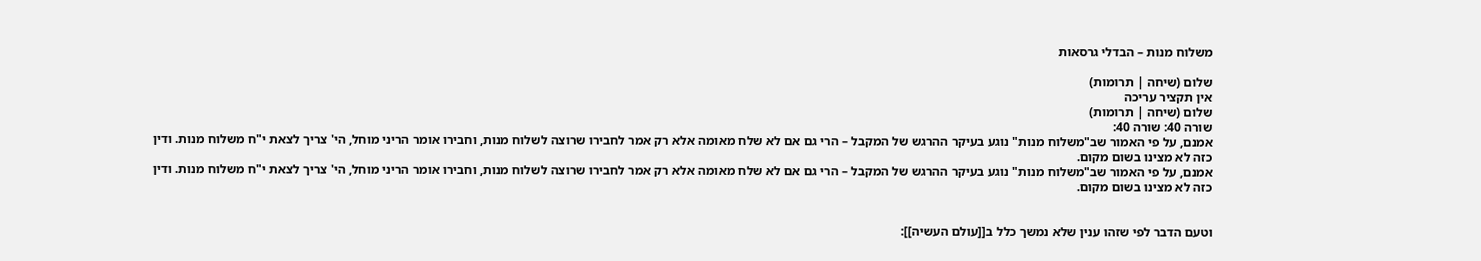משלוח מנות – הבדלי גרסאות

שלום (שיחה | תרומות)
אין תקציר עריכה
שלום (שיחה | תרומות)
שורה 40: שורה 40:
אמנם, על פי האמור שב"משלוח מנות" נוגע בעיקר ההרגש של המקבל – הרי גם אם לא שלח מאומה אלא רק אמר לחבירו שרוצה לשלוח מנות, וחבירו אומר הריני מוחל, הי' צריך לצאת י"ח משלוח מנות. ודין כזה לא מצינו בשום מקום.
אמנם, על פי האמור שב"משלוח מנות" נוגע בעיקר ההרגש של המקבל – הרי גם אם לא שלח מאומה אלא רק אמר לחבירו שרוצה לשלוח מנות, וחבירו אומר הריני מוחל, הי' צריך לצאת י"ח משלוח מנות. ודין כזה לא מצינו בשום מקום.


וטעם הדבר לפי שזהו ענין שלא נמשך כלל ב[[עולם העשיה]]: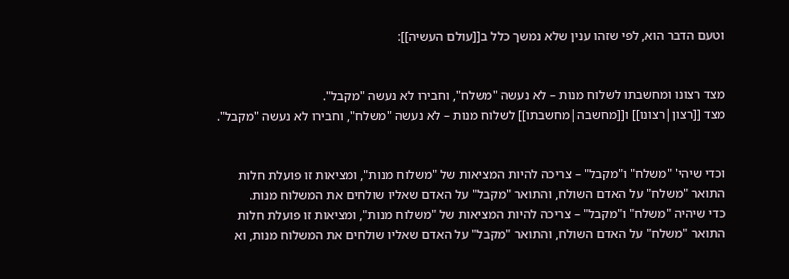וטעם הדבר הוא, לפי שזהו ענין שלא נמשך כלל ב[[עולם העשיה]]:


מצד רצונו ומחשבתו לשלוח מנות – לא נעשה "משלח", וחבירו לא נעשה "מקבל".
מצד [[רצון|רצונו]] ו[[מחשבה|מחשבתו]] לשלוח מנות – לא נעשה "משלח", וחבירו לא נעשה "מקבל".


וכדי שיהי' "משלח" ו"מקבל" – צריכה להיות המציאות של "משלוח מנות", ומציאות זו פועלת חלות התואר "משלח" על האדם השולח, והתואר "מקבל" על האדם שאליו שולחים את המשלוח מנות.
כדי שיהיה "משלח" ו"מקבל" – צריכה להיות המציאות של "משלוח מנות", ומציאות זו פועלת חלות התואר "משלח" על האדם השולח, והתואר "מקבל" על האדם שאליו שולחים את המשלוח מנות, וא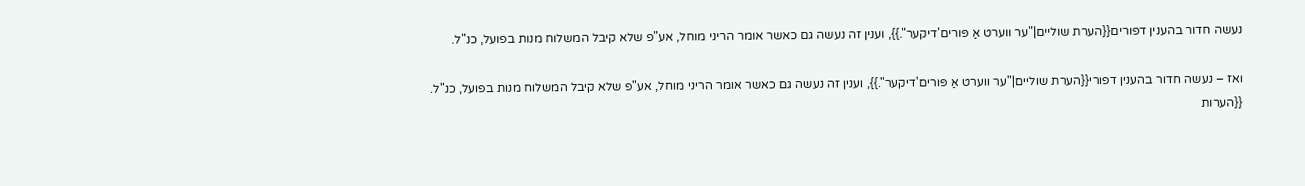נעשה חדור בהענין דפורים{{הערת שוליים|"ער ווערט אַ פּורים'דיקער".}}, וענין זה נעשה גם כאשר אומר הריני מוחל, אע"פ שלא קיבל המשלוח מנות בפועל, כנ"ל.

ואז – נעשה חדור בהענין דפורי{{הערת שוליים|"ער ווערט אַ פּורים'דיקער".}}, וענין זה נעשה גם כאשר אומר הריני מוחל, אע"פ שלא קיבל המשלוח מנות בפועל, כנ"ל.
{{הערות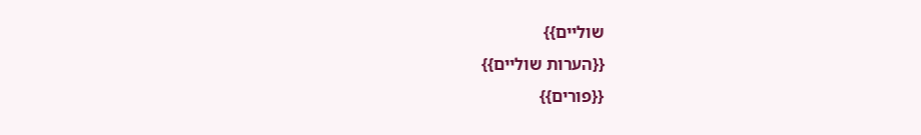שוליים}}
{{הערות שוליים}}
{{פורים}}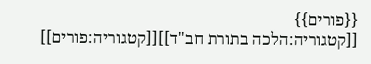{{פורים}}
[[קטגוריה:הלכה בתורת חב"ד]][[קטגוריה:פורים]]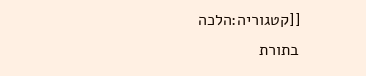[[קטגוריה:הלכה בתורת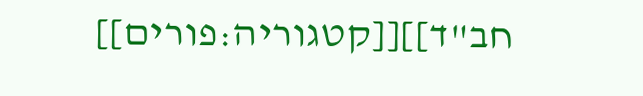חב"ד]][[קטגוריה:פורים]]